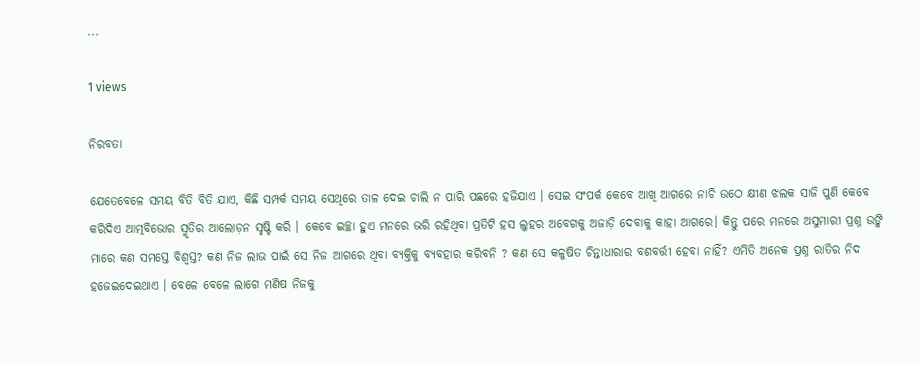...

1 views

ନିରବତା

ଯେତେବେଳେ ସମୟ ବିତି ବିତି ଯାଏ, କିଛି ସମ୍ପର୍କ ସମୟ ସେଥିରେ ତାଳ ଦେଇ ଚାଲି ନ ପାରି ପଛରେ ହଜିଯାଏ । ସେଇ ସଂପର୍କ କେବେ ଆଖି ଆଗରେ ନାଚି ଉଠେ କ୍ଷୀଣ ଝଲକ ସାଜି ପୁଣି କେବେ କରିଦିଏ ଆତ୍ମବିଭୋର ସ୍ମୃତିର ଆଲୋଡ଼ନ ସୃଷ୍ଟି କରି । କେବେ ଇଚ୍ଛା ହୁଏ ମନରେ ଭରି ରହିଥିବା ପ୍ରତିଟି ହସ ଲୁହର ଅବେଗକୁ ଅଜାଡ଼ି ଦେବାକୁ କାହା ଆଗରେ। କିନ୍ତୁ ପରେ ମନରେ ଅସୁମାରୀ ପ୍ରଶ୍ନ ଉଙ୍କି ମାରେ କଣ ସମସ୍ତେ ବିଶ୍ଵସ୍ତ? କଣ ନିଜ ଲାଭ ପାଇଁ ସେ ନିଜ ଆଗରେ ଥିବା ବ୍ୟକ୍ତିକୁ ବ୍ୟବହାର କରିବନି ? କଣ ସେ କଳୁଷିତ ଚିନ୍ତାଧାରାର ବଶବର୍ତ୍ତୀ ହେବା ନାହିଁ? ଏମିତି ଅନେକ ପ୍ରଶ୍ନ ରାତିର ନିଦ ହଜେଇଦେଇଥାଏ । ବେଳେ ବେଳେ ଲାଗେ ମଣିଷ ନିଜକୁ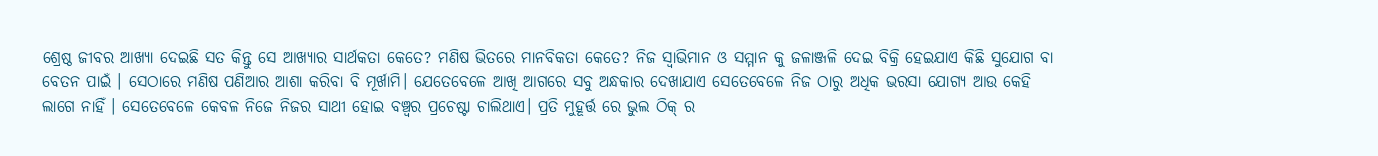ଶ୍ରେଷ୍ଠ ଜୀବର ଆଖ୍ୟା ଦେଇଛି ସତ କିନ୍ତୁ ସେ ଆଖ୍ୟାର ସାର୍ଥକତା କେତେ? ମଣିଷ ଭିତରେ ମାନବିକତା କେତେ? ନିଜ ସ୍ବାଭିମାନ ଓ ସମ୍ମାନ କୁ ଜଳାଞ୍ଜଳି ଦେଇ ବିକ୍ରି ହେଇଯାଏ କିଛି ସୁଯୋଗ ବା ବେତନ ପାଇଁ । ସେଠାରେ ମଣିଷ ପଣିଆର ଆଶା କରିବା ବି ମୂର୍ଖାମି। ଯେତେବେଳେ ଆଖି ଆଗରେ ସବୁ ଅନ୍ଧକାର ଦେଖାଯାଏ ସେତେବେଳେ ନିଜ ଠାରୁ ଅଧିକ ଭରସା ଯୋଗ୍ୟ ଆଉ କେହି ଲାଗେ ନାହିଁ । ସେତେବେଳେ କେବଳ ନିଜେ ନିଜର ସାଥୀ ହୋଇ ବଞ୍ଚ୍ବର ପ୍ରଚେଷ୍ଟା ଚାଲିଥାଏ। ପ୍ରତି ମୁହୂର୍ତ୍ତ ରେ ଭୁଲ ଠିକ୍ ର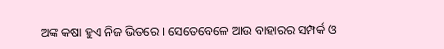ଅଙ୍କ କଷା ହୁଏ ନିଜ ଭିତରେ । ସେତେବେଳେ ଆଉ ବାହାରର ସମ୍ପର୍କ ଓ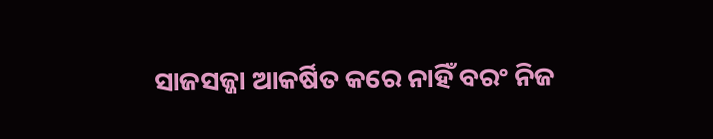ସାଜସଜ୍ଜା ଆକର୍ଷିତ କରେ ନାହିଁ ବରଂ ନିଜ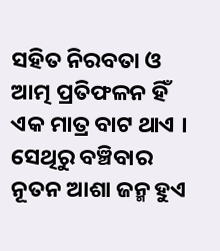ସହିତ ନିରବତା ଓ ଆତ୍ମ ପ୍ରତିଫଳନ ହିଁ ଏକ ମାତ୍ର ବାଟ ଥାଏ । ସେଥିରୁ ବଞ୍ଚିବାର ନୂତନ ଆଶା ଜନ୍ମ ହୁଏ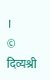।
© दिव्यश्री